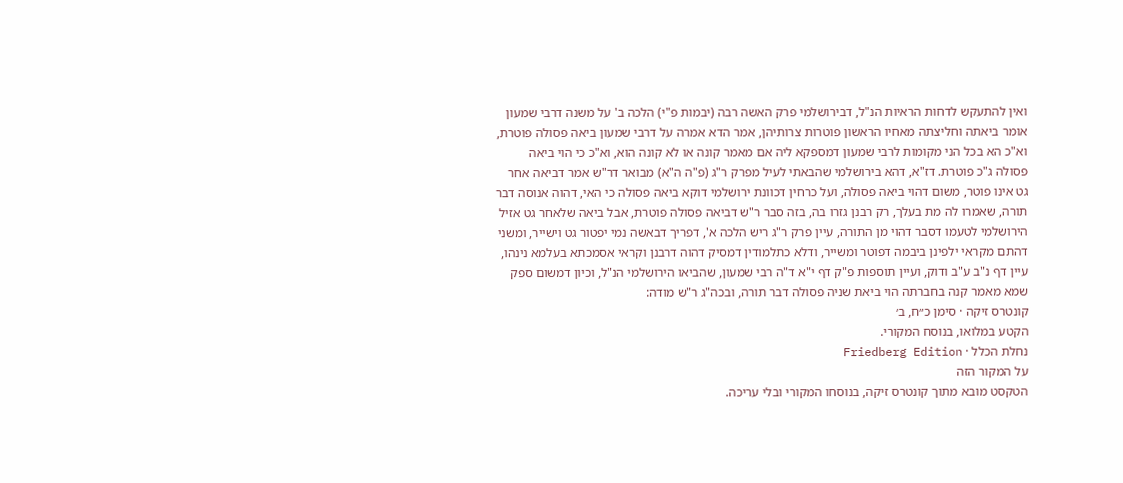ואין להתעקש לדחות הראיות הנ"ל, דבירושלמי פרק האשה רבה (יבמות פ"י) הלכה ב' על משנה דרבי שמעון אומר ביאתה וחליצתה מאחיו הראשון פוטרות צרותיהן, אמר הדא אמרה על דרבי שמעון ביאה פסולה פוטרת, וא"כ הא בכל הני מקומות לרבי שמעון דמספקא ליה אם מאמר קונה או לא קונה הוא, וא"כ כי הוי ביאה פסולה ג"כ פוטרת. דז"א, דהא בירושלמי שהבאתי לעיל מפרק ר"ג (פ"ה ה"א) מבואר דר"ש אמר דביאה אחר גט אינו פוטר, משום דהוי ביאה פסולה, ועל כרחין דכוונת ירושלמי דוקא ביאה פסולה כי האי, דהוה אנוסה דבר תורה, שאמרו לה מת בעלך, רק רבנן גזרו בה, בזה סבר ר"ש דביאה פסולה פוטרת, אבל ביאה שלאחר גט אזיל הירושלמי לטעמו דסבר דהוי מן התורה, עיין פרק ר"ג ריש הלכה א', דפריך דבאשה נמי יפטור גט וישייר, ומשני דהתם מקראי ילפינן ביבמה דפוטר ומשייר, ודלא כתלמודין דמסיק דהוה דרבנן וקראי אסמכתא בעלמא נינהו, עיין דף נ"ב ע"ב ודוק, ועיין תוספות פ"ק דף י"א ד"ה רבי שמעון, שהביאו הירושלמי הנ"ל, וכיון דמשום ספק שמא מאמר קנה בחברתה הוי ביאת שניה פסולה דבר תורה, ובכה"ג ר"ש מודה:
קונטרס זיקה · סימן כ״ח, ב׳
הקטע במלואו, בנוסח המקורי.
נחלת הכלל · Friedberg Edition
על המקור הזה
הטקסט מובא מתוך קונטרס זיקה, בנוסחו המקורי ובלי עריכה.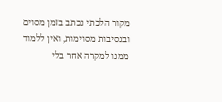מקור הלכתי נכתב בזמן מסוים ובנסיבות מסוימות, ואין ללמוד ממנו למקרה אחר בלי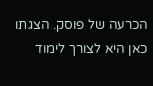הכרעה של פוסק. הצגתו כאן היא לצורך לימוד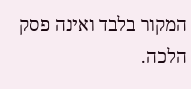המקור בלבד ואינה פסק הלכה.